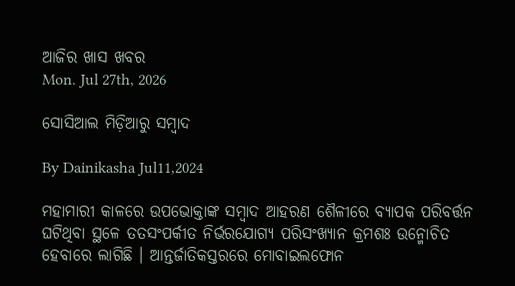ଆଜିର ଖାସ ଖବର
Mon. Jul 27th, 2026

ସୋସିଆଲ ମିଡ଼ିଆରୁ ସମ୍ୱାଦ

By Dainikasha Jul11,2024

ମହାମାରୀ କାଳରେ ଉପଭୋକ୍ତାଙ୍କ ସମ୍ୱାଦ ଆହରଣ ଶୈଳୀରେ ବ୍ୟାପକ ପରିବର୍ତ୍ତନ ଘଟିଥିବା ସ୍ଥଳେ ତତସଂପର୍କୀତ ନିର୍ଭରଯୋଗ୍ୟ ପରିସଂଖ୍ୟାନ କ୍ରମଶଃ ଉନ୍ମୋଚିତ ହେବାରେ ଲାଗିଛି । ଆନ୍ତର୍ଜାତିକସ୍ତରରେ ମୋବାଇଲଫୋନ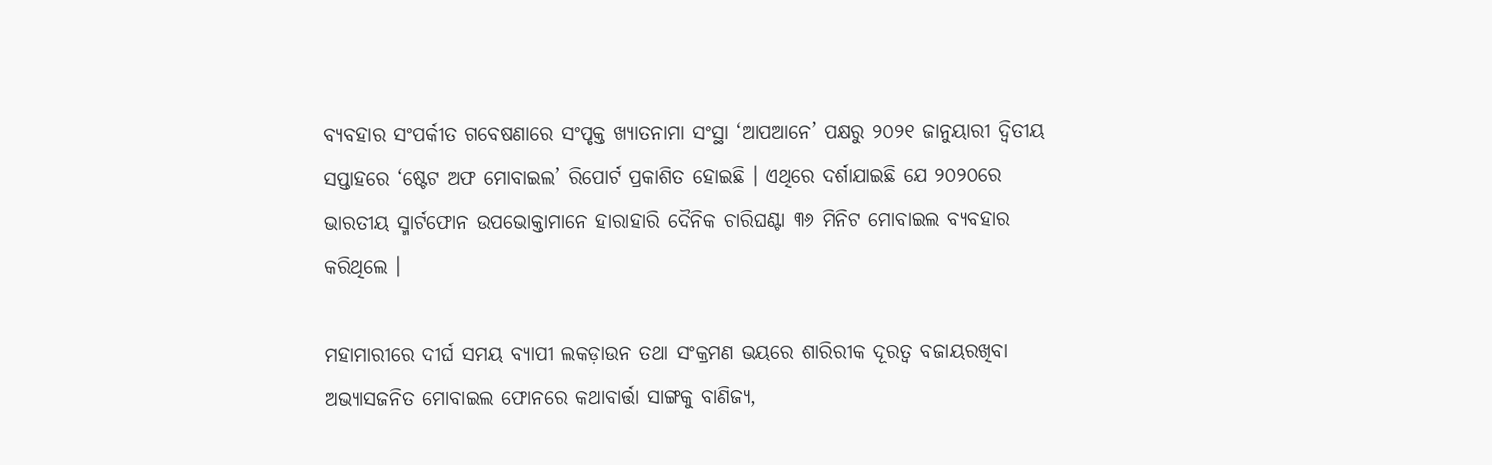ବ୍ୟବହାର ସଂପର୍କୀତ ଗବେଷଣାରେ ସଂପୃକ୍ତ ଖ୍ୟାତନାମା ସଂସ୍ଥା ‘ଆପଆନେ’ ପକ୍ଷରୁ ୨୦୨୧ ଜାନୁୟାରୀ ଦ୍ୱିତୀୟ ସପ୍ତାହରେ ‘ଷ୍ଟେଟ ଅଫ ମୋବାଇଲ’ ରିପୋର୍ଟ ପ୍ରକାଶିତ ହୋଇଛି । ଏଥିରେ ଦର୍ଶାଯାଇଛି ଯେ ୨୦୨୦ରେ ଭାରତୀୟ ସ୍ମାର୍ଟଫୋନ ଉପଭୋକ୍ତାମାନେ ହାରାହାରି ଦୈନିକ ଚାରିଘଣ୍ଟା ୩୬ ମିନିଟ ମୋବାଇଲ ବ୍ୟବହାର କରିଥିଲେ ।

ମହାମାରୀରେ ଦୀର୍ଘ ସମୟ ବ୍ୟାପୀ ଲକଡ଼ାଉନ ତଥା ସଂକ୍ରମଣ ଭୟରେ ଶାରିରୀକ ଦୂରତ୍ୱ ବଜାୟରଖିବା ଅଭ୍ୟାସଜନିତ ମୋବାଇଲ ଫୋନରେ କଥାବାର୍ତ୍ତା ସାଙ୍ଗକୁ ବାଣିଜ୍ୟ,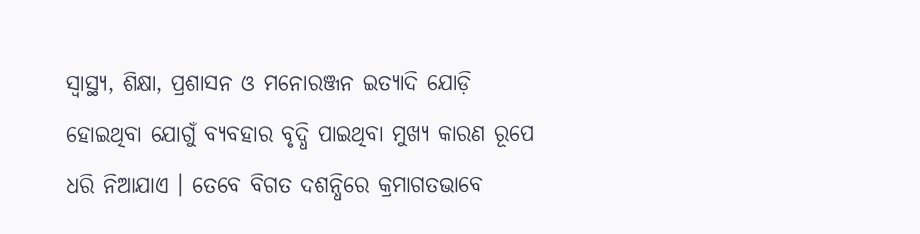ସ୍ୱାସ୍ଥ୍ୟ, ଶିକ୍ଷା, ପ୍ରଶାସନ ଓ ମନୋରଞ୍ଜନ ଇତ୍ୟାଦି ଯୋଡ଼ି ହୋଇଥିବା ଯୋଗୁଁ ବ୍ୟବହାର ବୃଦ୍ଧି ପାଇଥିବା ମୁଖ୍ୟ କାରଣ ରୂପେ ଧରି ନିଆଯାଏ । ତେବେ ବିଗତ ଦଶନ୍ଧିରେ କ୍ରମାଗତଭାବେ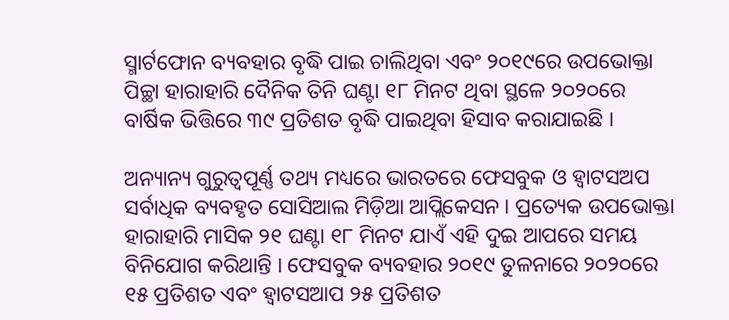ସ୍ମାର୍ଟଫୋନ ବ୍ୟବହାର ବୃଦ୍ଧି ପାଇ ଚାଲିଥିବା ଏବଂ ୨୦୧୯ରେ ଉପଭୋକ୍ତା ପିଚ୍ଛା ହାରାହାରି ଦୈନିକ ତିନି ଘଣ୍ଟା ୧୮ ମିନଟ ଥିବା ସ୍ଥଳେ ୨୦୨୦ରେ ବାର୍ଷିକ ଭିତ୍ତିରେ ୩୯ ପ୍ରତିଶତ ବୃଦ୍ଧି ପାଇଥିବା ହିସାବ କରାଯାଇଛି ।

ଅନ୍ୟାନ୍ୟ ଗୁରୁତ୍ୱପୂର୍ଣ୍ଣ ତଥ୍ୟ ମଧ୍ୟରେ ଭାରତରେ ଫେସବୁକ ଓ ହ୍ୱାଟସଅପ ସର୍ବାଧିକ ବ୍ୟବହୃତ ସୋସିଆଲ ମିଡ଼ିଆ ଆପ୍ଲିକେସନ । ପ୍ରତ୍ୟେକ ଉପଭୋକ୍ତା ହାରାହାରି ମାସିକ ୨୧ ଘଣ୍ଟା ୧୮ ମିନଟ ଯାଏଁ ଏହି ଦୁଇ ଆପରେ ସମୟ ବିନିଯୋଗ କରିଥାନ୍ତି । ଫେସବୁକ ବ୍ୟବହାର ୨୦୧୯ ତୁଳନାରେ ୨୦୨୦ରେ ୧୫ ପ୍ରତିଶତ ଏବଂ ହ୍ୱାଟସଆପ ୨୫ ପ୍ରତିଶତ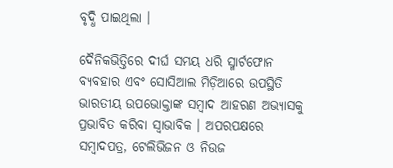ବୃଦ୍ଧି ପାଇଥିଲା ।

ଦୈନିକଭିତ୍ତିରେ ଦୀର୍ଘ ସମୟ ଧରି ସ୍ମାର୍ଟଫୋନ ବ୍ୟବହାର ଏବଂ ସୋସିଆଲ ମିଡ଼ିଆରେ ଉପସ୍ଥିତି ଭାରତୀୟ ଉପଭୋକ୍ତାଙ୍କ ସମ୍ୱାଦ ଆହରଣ ଅଭ୍ୟାସକୁ ପ୍ରଭାବିତ କରିବା ସ୍ୱାଭାବିକ । ଅପରପକ୍ଷରେ ସମ୍ୱାଦପତ୍ର, ଟେଲିଭିଜନ ଓ ନିଉଜ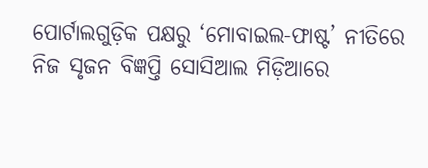ପୋର୍ଟାଲଗୁଡ଼ିକ ପକ୍ଷରୁ ‘ମୋବାଇଲ-ଫାଷ୍ଟ’ ନୀତିରେ ନିଜ ସୃଜନ ବିଜ୍ଞପ୍ତି ସୋସିଆଲ ମିଡ଼ିଆରେ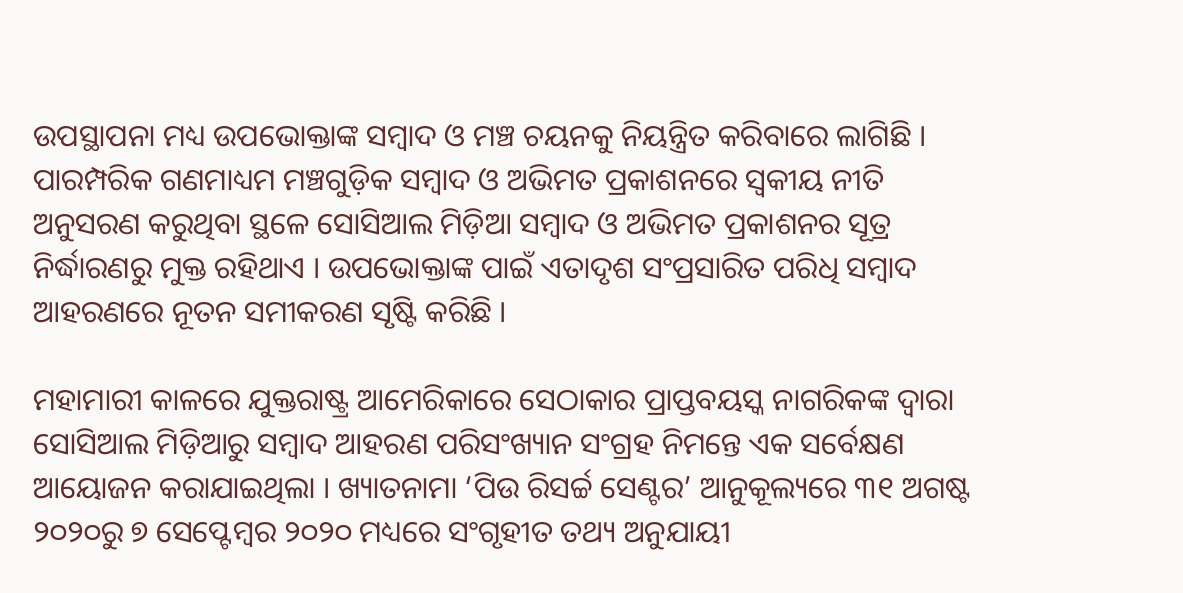ଉପସ୍ଥାପନା ମଧ୍ୟ ଉପଭୋକ୍ତାଙ୍କ ସମ୍ୱାଦ ଓ ମଞ୍ଚ ଚୟନକୁ ନିୟନ୍ତ୍ରିତ କରିବାରେ ଲାଗିଛି । ପାରମ୍ପରିକ ଗଣମାଧ୍ୟମ ମଞ୍ଚଗୁଡ଼ିକ ସମ୍ୱାଦ ଓ ଅଭିମତ ପ୍ରକାଶନରେ ସ୍ୱକୀୟ ନୀତି ଅନୁସରଣ କରୁଥିବା ସ୍ଥଳେ ସୋସିଆଲ ମିଡ଼ିଆ ସମ୍ୱାଦ ଓ ଅଭିମତ ପ୍ରକାଶନର ସୂତ୍ର ନିର୍ଦ୍ଧାରଣରୁ ମୁକ୍ତ ରହିଥାଏ । ଉପଭୋକ୍ତାଙ୍କ ପାଇଁ ଏତାଦୃଶ ସଂପ୍ରସାରିତ ପରିଧି ସମ୍ୱାଦ ଆହରଣରେ ନୂତନ ସମୀକରଣ ସୃଷ୍ଟି କରିଛି ।

ମହାମାରୀ କାଳରେ ଯୁକ୍ତରାଷ୍ଟ୍ର ଆମେରିକାରେ ସେଠାକାର ପ୍ରାପ୍ତବୟସ୍କ ନାଗରିକଙ୍କ ଦ୍ୱାରା ସୋସିଆଲ ମିଡ଼ିଆରୁ ସମ୍ୱାଦ ଆହରଣ ପରିସଂଖ୍ୟାନ ସଂଗ୍ରହ ନିମନ୍ତେ ଏକ ସର୍ବେକ୍ଷଣ ଆୟୋଜନ କରାଯାଇଥିଲା । ଖ୍ୟାତନାମା ‘ପିଉ ରିସର୍ଚ୍ଚ ସେଣ୍ଟର’ ଆନୁକୂଲ୍ୟରେ ୩୧ ଅଗଷ୍ଟ ୨୦୨୦ରୁ ୭ ସେପ୍ଟେମ୍ୱର ୨୦୨୦ ମଧ୍ୟରେ ସଂଗୃହୀତ ତଥ୍ୟ ଅନୁଯାୟୀ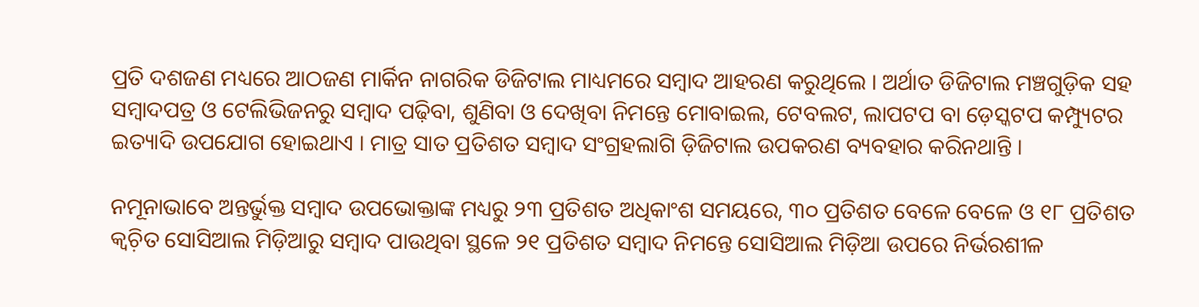ପ୍ରତି ଦଶଜଣ ମଧ୍ୟରେ ଆଠଜଣ ମାର୍କିନ ନାଗରିକ ଡିଜିଟାଲ ମାଧ୍ୟମରେ ସମ୍ୱାଦ ଆହରଣ କରୁଥିଲେ । ଅର୍ଥାତ ଡିଜିଟାଲ ମଞ୍ଚଗୁଡ଼ିକ ସହ ସମ୍ୱାଦପତ୍ର ଓ ଟେଲିଭିଜନରୁ ସମ୍ୱାଦ ପଢ଼ିବା, ଶୁଣିବା ଓ ଦେଖିବା ନିମନ୍ତେ ମୋବାଇଲ, ଟେବଲଟ, ଲାପଟପ ବା ଡ଼େସ୍କଟପ କମ୍ପ୍ୟୁଟର ଇତ୍ୟାଦି ଉପଯୋଗ ହୋଇଥାଏ । ମାତ୍ର ସାତ ପ୍ରତିଶତ ସମ୍ୱାଦ ସଂଗ୍ରହଲାଗି ଡ଼ିଜିଟାଲ ଉପକରଣ ବ୍ୟବହାର କରିନଥାନ୍ତି ।

ନମୂନାଭାବେ ଅନ୍ତର୍ଭୁକ୍ତ ସମ୍ୱାଦ ଉପଭୋକ୍ତାଙ୍କ ମଧ୍ୟରୁ ୨୩ ପ୍ରତିଶତ ଅଧିକାଂଶ ସମୟରେ, ୩୦ ପ୍ରତିଶତ ବେଳେ ବେଳେ ଓ ୧୮ ପ୍ରତିଶତ କ୍ୱଚ଼ିତ ସୋସିଆଲ ମିଡ଼ିଆରୁ ସମ୍ୱାଦ ପାଉଥିବା ସ୍ଥଳେ ୨୧ ପ୍ରତିଶତ ସମ୍ୱାଦ ନିମନ୍ତେ ସୋସିଆଲ ମିଡ଼ିଆ ଉପରେ ନିର୍ଭରଶୀଳ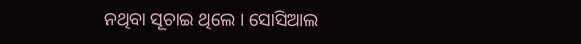ନଥିବା ସୂଚାଇ ଥିଲେ । ସୋସିଆଲ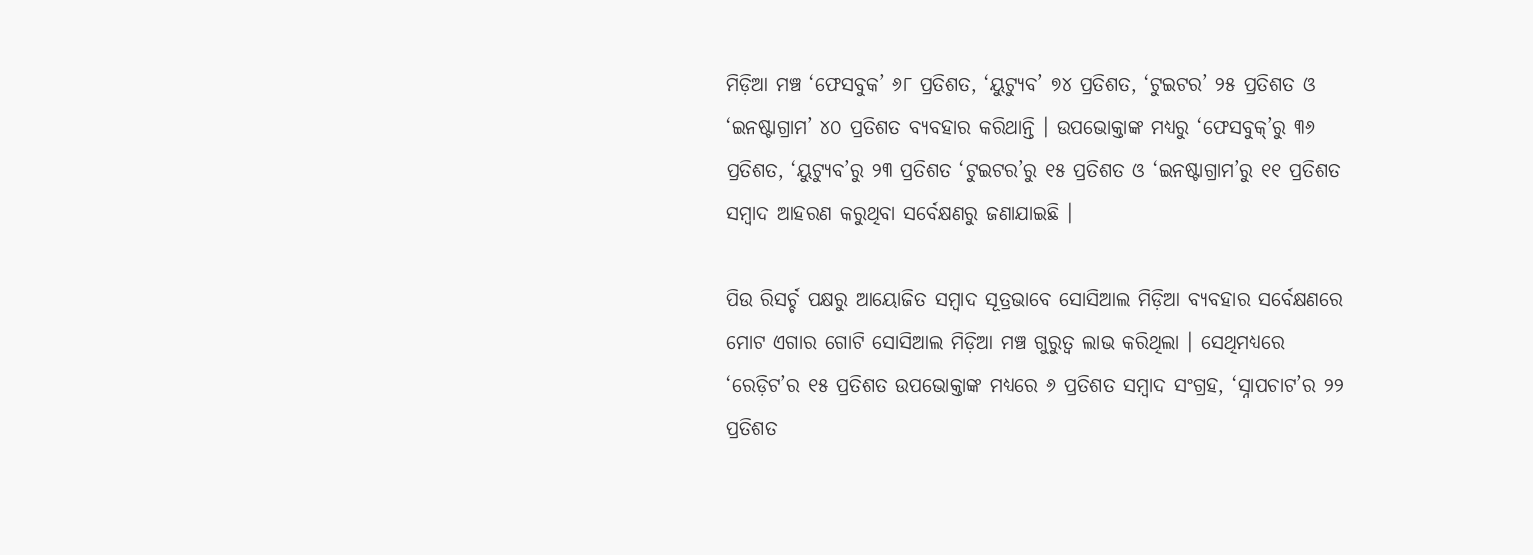ମିଡ଼ିଆ ମଞ୍ଚ ‘ଫେସବୁକ’ ୬୮ ପ୍ରତିଶତ, ‘ୟୁଟ୍ୟୁବ’ ୭୪ ପ୍ରତିଶତ, ‘ଟୁଇଟର’ ୨୫ ପ୍ରତିଶତ ଓ ‘ଇନଷ୍ଟାଗ୍ରାମ’ ୪୦ ପ୍ରତିଶତ ବ୍ୟବହାର କରିଥାନ୍ତି । ଉପଭୋକ୍ତାଙ୍କ ମଧ୍ୟରୁ ‘ଫେସବୁକ୍’ରୁ ୩୬ ପ୍ରତିଶତ, ‘ୟୁଟ୍ୟୁବ’ରୁ ୨୩ ପ୍ରତିଶତ ‘ଟୁଇଟର’ରୁ ୧୫ ପ୍ରତିଶତ ଓ ‘ଇନଷ୍ଟାଗ୍ରାମ’ରୁ ୧୧ ପ୍ରତିଶତ ସମ୍ୱାଦ ଆହରଣ କରୁଥିବା ସର୍ବେକ୍ଷଣରୁ ଜଣାଯାଇଛି ।

ପିଉ ରିସର୍ଚ୍ଚ ପକ୍ଷରୁ ଆୟୋଜିତ ସମ୍ୱାଦ ସୂତ୍ରଭାବେ ସୋସିଆଲ ମିଡ଼ିଆ ବ୍ୟବହାର ସର୍ବେକ୍ଷଣରେ ମୋଟ ଏଗାର ଗୋଟି ସୋସିଆଲ ମିଡ଼ିଆ ମଞ୍ଚ ଗୁରୁତ୍ୱ ଲାଭ କରିଥିଲା । ସେଥିମଧ୍ୟରେ ‘ରେଡ଼ିଟ’ର ୧୫ ପ୍ରତିଶତ ଉପଭୋକ୍ତାଙ୍କ ମଧ୍ୟରେ ୬ ପ୍ରତିଶତ ସମ୍ୱାଦ ସଂଗ୍ରହ, ‘ସ୍ନାପଚାଟ’ର ୨୨ ପ୍ରତିଶତ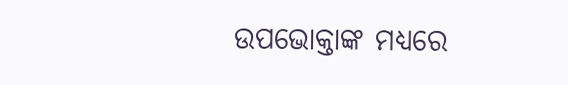ଉପଭୋକ୍ତାଙ୍କ ମଧ୍ୟରେ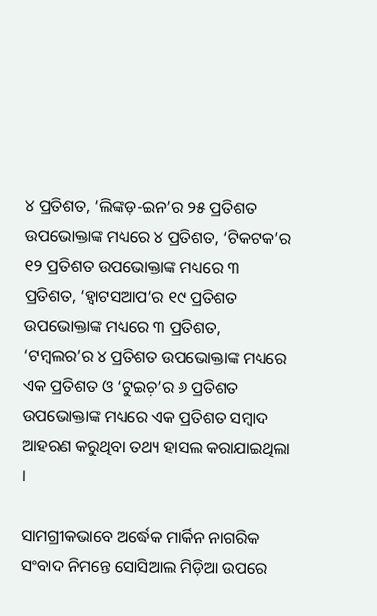୪ ପ୍ରତିଶତ, ‘ଲିଙ୍କଡ଼-ଇନ’ର ୨୫ ପ୍ରତିଶତ ଉପଭୋକ୍ତାଙ୍କ ମଧ୍ୟରେ ୪ ପ୍ରତିଶତ, ‘ଟିକଟକ’ର ୧୨ ପ୍ରତିଶତ ଉପଭୋକ୍ତାଙ୍କ ମଧ୍ୟରେ ୩ ପ୍ରତିଶତ, ‘ହ୍ୱାଟସଆପ’ର ୧୯ ପ୍ରତିଶତ ଉପଭୋକ୍ତାଙ୍କ ମଧ୍ୟରେ ୩ ପ୍ରତିଶତ, ‘ଟମ୍ୱଲର’ର ୪ ପ୍ରତିଶତ ଉପଭୋକ୍ତାଙ୍କ ମଧ୍ୟରେ ଏକ ପ୍ରତିଶତ ଓ ‘ଟୁଇଚ଼’ର ୬ ପ୍ରତିଶତ ଉପଭୋକ୍ତାଙ୍କ ମଧ୍ୟରେ ଏକ ପ୍ରତିଶତ ସମ୍ୱାଦ ଆହରଣ କରୁଥିବା ତଥ୍ୟ ହାସଲ କରାଯାଇଥିଲା ।

ସାମଗ୍ରୀକଭାବେ ଅର୍ଦ୍ଧେକ ମାର୍କିନ ନାଗରିକ ସଂବାଦ ନିମନ୍ତେ ସୋସିଆଲ ମିଡ଼ିଆ ଉପରେ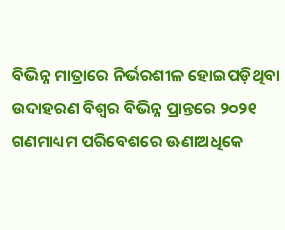ବିଭିନ୍ନ ମାତ୍ରାରେ ନିର୍ଭରଶୀଳ ହୋଇପଡ଼ିଥିବା ଉଦାହରଣ ବିଶ୍ୱର ବିଭିନ୍ନ ପ୍ରାନ୍ତରେ ୨୦୨୧ ଗଣମାଧ୍ୟମ ପରିବେଶରେ ଊଣାଅଧିକେ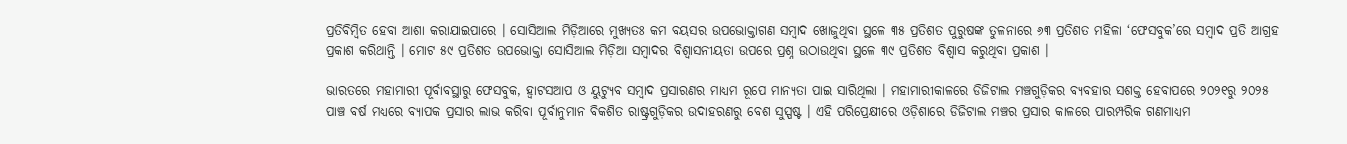ପ୍ରତିବିମ୍ୱିତ ହେବା ଆଶା କରାଯାଇପାରେ । ସୋସିଆଲ ମିଡ଼ିଆରେ ମୁଖ୍ୟତଃ କମ ବୟସର ଉପଭୋକ୍ତାଗଣ ସମ୍ୱାଦ ଖୋଜୁଥିବା ସ୍ଥଳେ ୩୫ ପ୍ରତିଶତ ପୁରୁଷଙ୍କ ତୁଳନାରେ ୬୩ ପ୍ରତିଶତ ମହିଳା ‘ଫେସବୁକ’ରେ ସମ୍ୱାଦ ପ୍ରତି ଆଗ୍ରହ ପ୍ରକାଶ କରିଥାନ୍ତି । ମୋଟ ୫୯ ପ୍ରତିଶତ ଉପଭୋକ୍ତା ସୋସିଆଲ ମିଡ଼ିଆ ସମ୍ୱାଦର ବିଶ୍ୱାସନୀୟତା ଉପରେ ପ୍ରଶ୍ନ ଉଠାଉଥିବା ସ୍ଥଳେ ୩୯ ପ୍ରତିଶତ ବିଶ୍ୱାସ କରୁଥିବା ପ୍ରକାଶ ।

ଭାରତରେ ମହାମାରୀ ପୂର୍ବାବସ୍ଥାରୁ ଫେସବୁକ, ହ୍ୱାଟସଆପ ଓ ୟୁଟ୍ୟୁବ ସମ୍ୱାଦ ପ୍ରସାରଣର ମାଧ୍ୟମ ରୂପେ ମାନ୍ୟତା ପାଇ ସାରିଥିଲା । ମହାମାରୀକାଳରେ ଡିଜିଟାଲ ମଞ୍ଚଗୁଡ଼ିକର ବ୍ୟବହାର ସଶକ୍ତ ହେବାପରେ ୨୦୨୧ରୁ ୨୦୨୫ ପାଞ୍ଚ ବର୍ଷ ମଧ୍ୟରେ ବ୍ୟାପକ ପ୍ରସାର ଲାଭ କରିବା ପୂର୍ବାନୁମାନ ବିକଶିତ ରାଷ୍ଟ୍ରଗୁଡ଼ିକର ଉଦାହରଣରୁ ବେଶ ସୁସ୍ପଷ୍ଟ । ଏହି ପରିପ୍ରେକ୍ଷୀରେ ଓଡ଼ିଶାରେ ଡିଜିଟାଲ ମଞ୍ଚର ପ୍ରସାର କାଳରେ ପାରମ୍ପରିକ ଗଣମାଧ୍ୟମ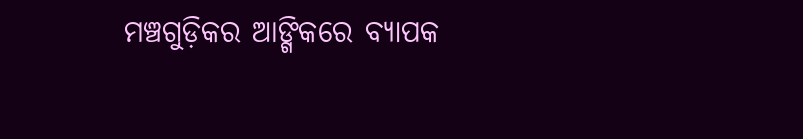ମଞ୍ଚଗୁଡ଼ିକର ଆଙ୍ଗିକରେ ବ୍ୟାପକ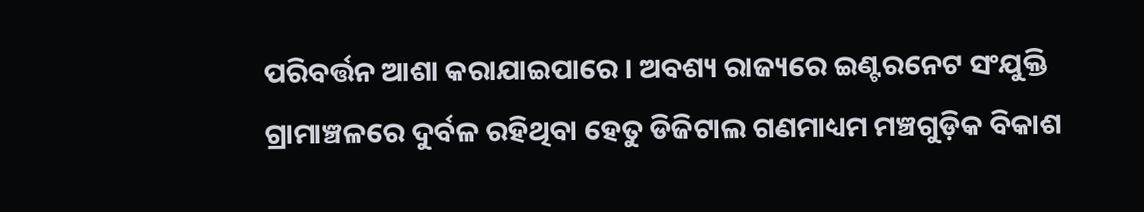ପରିବର୍ତ୍ତନ ଆଶା କରାଯାଇପାରେ । ଅବଶ୍ୟ ରାଜ୍ୟରେ ଇଣ୍ଟରନେଟ ସଂଯୁକ୍ତି ଗ୍ରାମାଞ୍ଚଳରେ ଦୁର୍ବଳ ରହିଥିବା ହେତୁ ଡିଜିଟାଲ ଗଣମାଧ୍ୟମ ମଞ୍ଚଗୁଡ଼ିକ ବିକାଶ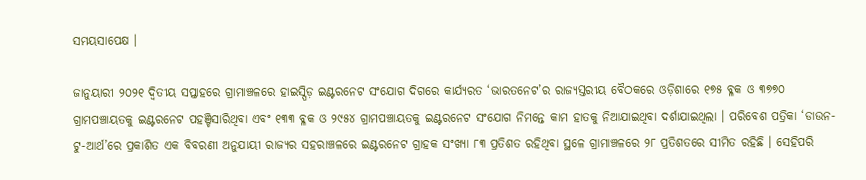ସମୟସାପେକ୍ଷ ।

ଜାନୁୟାରୀ ୨୦୨୧ ଦ୍ୱିତୀୟ ସପ୍ତାହରେ ଗ୍ରାମାଞ୍ଚଳରେ ହାଇସ୍ପିଡ଼ ଇଣ୍ଟରନେଟ ସଂଯୋଗ ଦିଗରେ କାର୍ଯ୍ୟରତ ‘ଭାରତନେଟ’ର ରାଜ୍ୟସ୍ତରୀୟ ବୈଠକରେ ଓଡ଼ିଶାରେ ୧୭୫ ବ୍ଳକ ଓ ୩୭୭୦ ଗ୍ରାମପଞ୍ଚାୟତକୁ ଇଣ୍ଟରନେଟ ପହଞ୍ଚିସାରିଥିବା ଏବଂ ୧୩୩ ବ୍ଳକ ଓ ୨୯୫୪ ଗ୍ରାମପଞ୍ଚାୟତକୁ ଇଣ୍ଟରନେଟ ସଂଯୋଗ ନିମନ୍ତେ କାମ ହାତକୁ ନିଆଯାଇଥିବା ଦର୍ଶାଯାଇଥିଲା । ପରିବେଶ ପତ୍ରିକା ‘ଡାଉନ-ଟୁ-ଆର୍ଥ’ରେ ପ୍ରକାଶିତ ଏକ ବିବରଣୀ ଅନୁଯାୟୀ ରାଜ୍ୟର ସହରାଞ୍ଚଳରେ ଇଣ୍ଟରନେଟ ଗ୍ରାହକ ସଂଖ୍ୟା ୮୩ ପ୍ରତିଶତ ରହିଥିବା ସ୍ଥଳେ ଗ୍ରାମାଞ୍ଚଳରେ ୨୮ ପ୍ରତିଶତରେ ସୀମିତ ରହିଛି । ସେହିପରି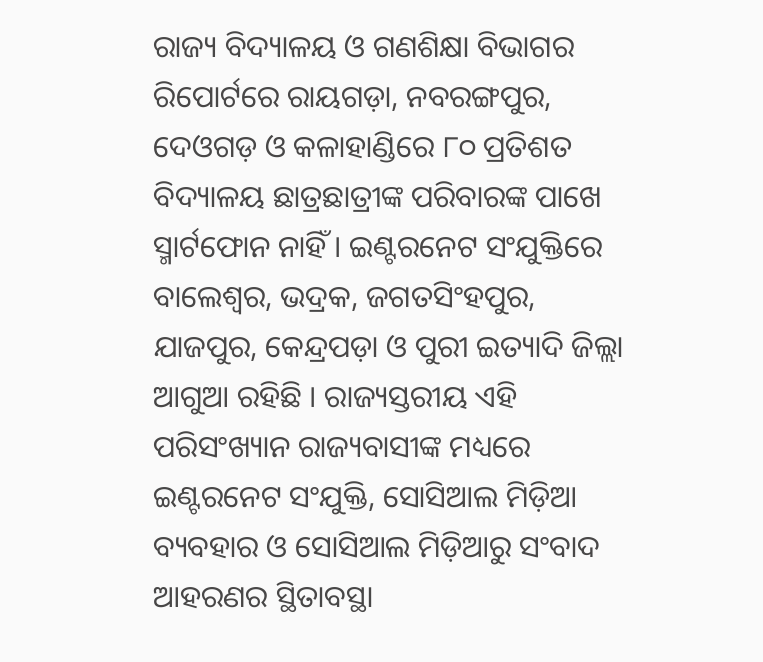ରାଜ୍ୟ ବିଦ୍ୟାଳୟ ଓ ଗଣଶିକ୍ଷା ବିଭାଗର ରିପୋର୍ଟରେ ରାୟଗଡ଼ା, ନବରଙ୍ଗପୁର, ଦେଓଗଡ଼ ଓ କଳାହାଣ୍ଡିରେ ୮୦ ପ୍ରତିଶତ ବିଦ୍ୟାଳୟ ଛାତ୍ରଛାତ୍ରୀଙ୍କ ପରିବାରଙ୍କ ପାଖେ ସ୍ମାର୍ଟଫୋନ ନାହିଁ । ଇଣ୍ଟରନେଟ ସଂଯୁକ୍ତିରେ ବାଲେଶ୍ୱର, ଭଦ୍ରକ, ଜଗତସିଂହପୁର, ଯାଜପୁର, କେନ୍ଦ୍ରପଡ଼ା ଓ ପୁରୀ ଇତ୍ୟାଦି ଜିଲ୍ଲା ଆଗୁଆ ରହିଛି । ରାଜ୍ୟସ୍ତରୀୟ ଏହି ପରିସଂଖ୍ୟାନ ରାଜ୍ୟବାସୀଙ୍କ ମଧ୍ୟରେ ଇଣ୍ଟରନେଟ ସଂଯୁକ୍ତି, ସୋସିଆଲ ମିଡ଼ିଆ ବ୍ୟବହାର ଓ ସୋସିଆଲ ମିଡ଼ିଆରୁ ସଂବାଦ ଆହରଣର ସ୍ଥିତାବସ୍ଥା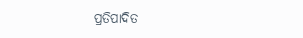ପ୍ରତିପାଦିତ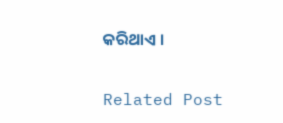କରିଥାଏ ।

Related Post